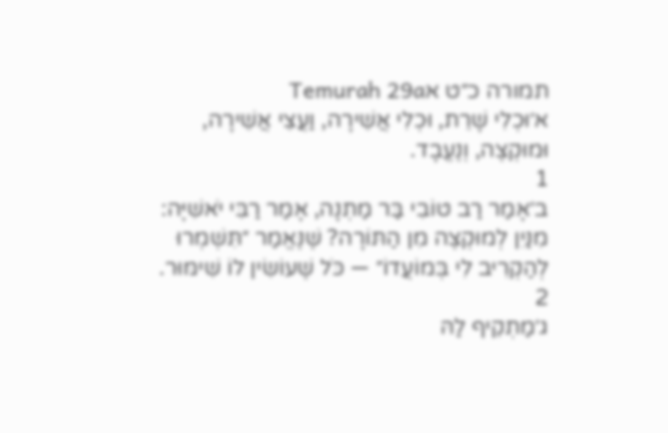תמורה כ״ט אTemurah 29a
א׳וּכְלִי שָׁרֵת, וּכְלִי אֲשֵׁירָה, וַעֲצֵי אֲשֵׁירָה, וּמוּקְצֶה, וְנֶעֱבָד.
1
ב׳אָמַר רַב טוֹבִי בַּר מַתְנָה, אָמַר רַבִּי יֹאשִׁיָּה: מִנַּיִן לְמוּקְצֶה מִן הַתּוֹרָה? שֶׁנֶּאֱמַר ״תִּשְׁמְרוּ לְהַקְרִיב לִי בְּמוֹעֲדוֹ״ — כֹּל שֶׁעוֹשִׂין לוֹ שִׁימּוּר.
2
ג׳מַתְקֵיף לַהּ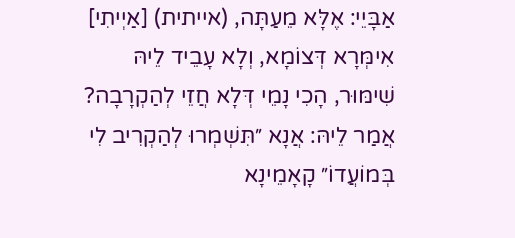אַבָּיֵי: אֶלָּא מֵעַתָּה, (אייתית) [אַיְיתִי] אִימְּרָא דְּצוֹמָא, וְלָא עָבֵיד לֵיהּ שִׁימּוּר, הָכִי נָמֵי דְּלָא חֲזֵי לְהַקְרָבָה? אֲמַר לֵיהּ: אֲנָא ״תִּשְׁמְרוּ לְהַקְרִיב לִי בְּמוֹעֲדוֹ״ קָאָמֵינָא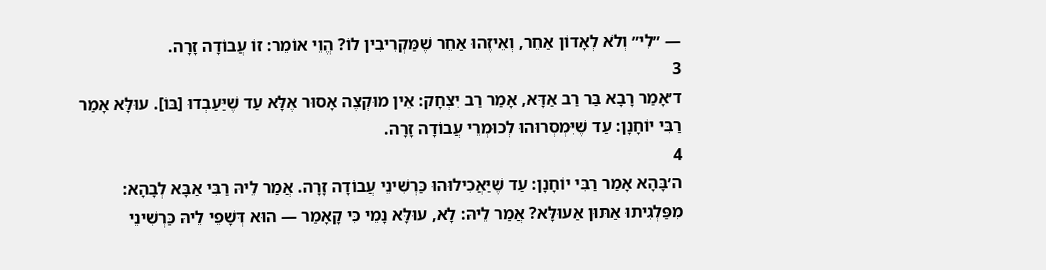— ״לִי״ וְלֹא לְאָדוֹן אַחֵר, וְאֵיזֶהוּ אַחֵר שֶׁמַּקְרִיבִין לוֹ? הֱוֵי אוֹמֵר: זוֹ עֲבוֹדָה זָרָה.
3
ד׳אָמַר רָבָא בַּר רַב אַדָּא, אָמַר רַב יִצְחָק: אֵין מוּקְצֶה אָסוּר אֶלָּא עַד שֶׁיַּעַבְדוּ [בּוֹ]. עוּלָּא אָמַר רַבִּי יוֹחָנָן: עַד שֶׁיִּמְסְרוּהוּ לְכוּמְרֵי עֲבוֹדָה זָרָה.
4
ה׳בָּהָא אָמַר רַבִּי יוֹחָנָן: עַד שֶׁיַּאֲכִילוּהוּ כַּרְשִׁינֵי עֲבוֹדָה זָרָה. אֲמַר לֵיהּ רַבִּי אַבָּא לְבָהָא: מִפַּלְגִיתוּ אַתּוּן אַעוּלָּא? אֲמַר לֵיהּ: לָא, עוּלָּא נָמֵי כִּי קָאָמַר — הוּא דְּשָׁפֵי לֵיהּ כַּרְשִׁינֵי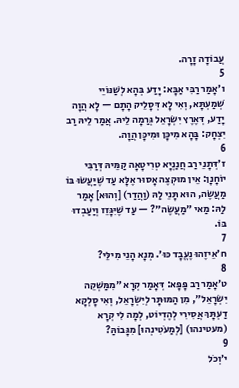עֲבוֹדָה זָרָה.
5
ו׳אָמַר רַבִּי אַבָּא: יָדַע בְּהָא לְשַׁנּוֹיֵי שְׁמַעְתָּא, וְאִי לָא דְּסָלֵיק הָתָם — לָא הֲוָה יָדַע, דְּאֶרֶץ יִשְׂרָאֵל גְּרַמָה לֵיהּ. אֲמַר לֵיהּ רַב יִצְחָק: בָּהָא מִיכָּן וּמִיכָּן הֲוָה.
6
ז׳דְּתָנֵי רַב חֲנַנְיָא טְרִיטָאָה קַמֵּיהּ דְּרַבִּי יוֹחָנָן: אֵין מוּקְצֶה אָסוּר אֶלָּא עַד שֶׁיַּעֲשׂוּ בּוֹ מַעֲשֶׂה, הוּא תָּנֵי לַהּ (וַהֲדַר) [וְהוּא] אָמַר לַהּ: מַאי ״מַעֲשֶׂה״? — עַד שֶׁיִּגָּזֵז וְיַעַבְדוּ בּוֹ.
7
ח׳אֵיזֶהוּ נֶעֱבָד כּוּ׳. מְנָא הָנֵי מִילֵּי?
8
ט׳אָמַר רַב פָּפָּא: דְּאָמַר קְרָא ״מִמַּשְׁקֵה יִשְׂרָאֵל״, מִן הַמּוּתָּר לְיִשְׂרָאֵל, וְאִי סָלְקָא דַעְתָּךְ אֲסִירִי לְהֶדְיוֹט, לְמָה לִי קְרָא (מעטינהו) [לְמַעֹטִינְהוּ] מִגָּבוֹהַּ?
9
י׳וְכֹל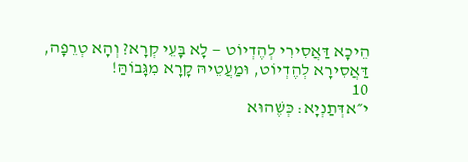הֵיכָא דַּאֲסִירִי לְהֶדְיוֹט — לָא בָּעֵי קְרָא? וְהָא טְרֵפָה, דַּאֲסִירָא לְהֶדְיוֹט, וּמַעֲטֵיהּ קָרָא מִגָּבוֹהַּ!
10
י״אדְּתַנְיָא: כְּשֶׁהוּא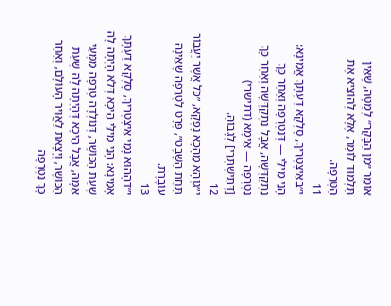אוֹמֵר ״מִן הַבָּקָר״ לְמַטָּה, שֶׁאֵין תַּלְמוּד לוֹמַר, אֶלָּא לְהוֹצִיא אֶת הַטְּרֵפָה.
11
י״באִיצְטְרִיךְ, סָלְקָא דַעְתָּךְ אֲמִינָא: הָנֵי מִילֵּי — דְּנִטְרְפָה וְאַחַר כָּךְ נִתְקַדְּשָׁה, אֲבָל נִתְקַדְּשָׁה וְאַחַר כָּךְ נִטְרְפָה — אֵימָא (דתישרי) [דְּתִישְׁתְּרֵי] לְגָבוֹהַּ.
12
י״גוְהָא מֵהָכָא נָפְקָא, ״כֹּל אֲשֶׁר יַעֲבוֹר תַּחַת הַשָּׁבֶט״, פְּרָט לִטְרֵפָה שֶׁאֵינָהּ עוֹבֶרֶת.
13
י״דהָהוּא נָמֵי אִיצְטְרִיךְ, סָלְקָא דַעְתָּךְ אָמֵינָא: הָנֵי מִילֵּי הֵיכָא דְּלֹא הָיְתָה לָהּ שְׁעַת הַכּוֹשֶׁר, דְּנוֹלְדָה טְרֵפָה מִמְּעֵי אִמָּהּ, אֲבָל הֵיכָא דְּהָיְתָה לָהּ שְׁעַת הַכּוֹשֶׁר, וְיָצָאת לַאֲוִיר הָעוֹלָם, וְאַחַר כָּךְ נִטְרְפָה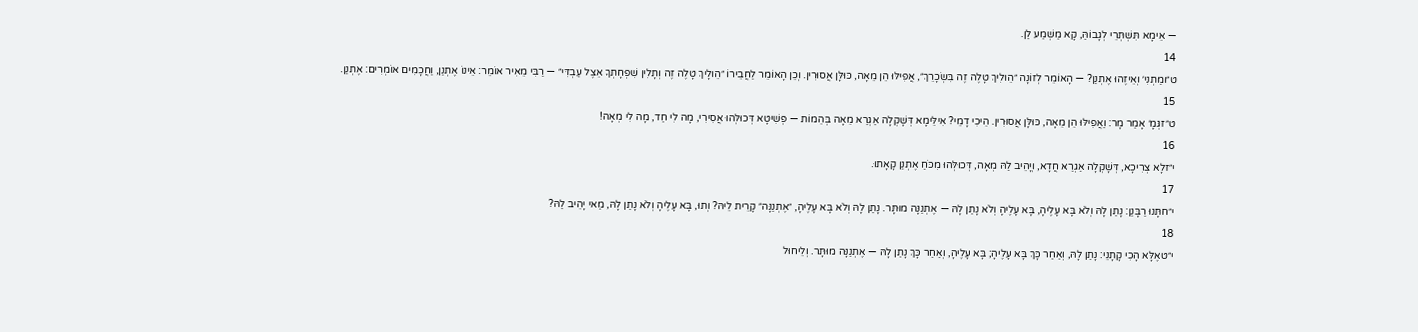— אֵימָא תִּשְׁתְּרֵי לְגָבוֹהַּ, קָא מַשְׁמַע לַן.
14
ט״ומַתְנִי׳ וְאֵיזֶהוּ אֶתְנַן? — הָאוֹמֵר לְזוֹנָה ״הֵולִיךְ טָלֶה זֶה בִּשְׂכָרֵךְ״, אֲפִילּוּ הֵן מֵאָה, כּוּלָּן אֲסוּרִין. וְכֵן הָאוֹמֵר לַחֲבֵירוֹ ״הֵולָיךְ טָלֶה זֶה וְתָלִין שִׁפְחָתְךָ אֵצֶל עַבְדִּי״ — רַבִּי מֵאִיר אוֹמֵר: אֵינוֹ אֶתְנַן, וַחֲכָמִים אוֹמְרִים: אֶתְנַן.
15
ט״זגְּמָ׳ אָמַר מָר: וַאֲפִילּוּ הֵן מֵאָה, כּוּלָּן אֲסוּרִין. הֵיכִי דָמֵי? אִילֵּימָא דְּשָׁקְלָה אַגְרַאּ מֵאָה בְּהֵמוֹת — פְּשִׁיטָא דְּכוּלְּהוּ אֲסִירִי, מָה לִי חַד, מָה לִי מְאָה!
16
י״זלָא צְרִיכָא, דְּשָׁקְלָה אַגְרַאּ חֲדָא, וְיָהֵיב לַהּ מְאָה, דְּכוּלְּהוּ מִכֹּחַ אֶתְנַן קָאָתוּ.
17
י״חתָּנוּ רַבָּנַן: נָתַן לָהּ וְלֹא בָּא עָלֶיהָ, בָּא עָלֶיהָ וְלֹא נָתַן לָהּ — אֶתְנַנָּה מוּתָּר. נָתַן לָהּ וְלֹא בָּא עָלֶיהָ, ״אֶתְנַנָּה״ קָרֵית לֵיהּ? וְתוּ, בָּא עָלֶיהָ וְלֹא נָתַן לָהּ, מַאי יָהֵיב לַהּ?
18
י״טאֶלָּא הָכִי קָתָנֵי: נָתַן לָהּ, וְאַחַר כָּךְ בָּא עָלֶיהָ; בָּא עָלֶיהָ, וְאַחַר כָּךְ נָתַן לָהּ — אֶתְנַנָּה מוּתָּר. וְלֵיחוּל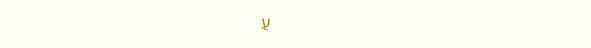עֲ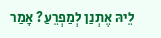לֵיהּ אֶתְנַן לְמַפְרֵעַ? אָמַר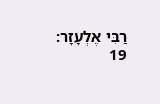רַבִּי אֶלְעָזָר:
19